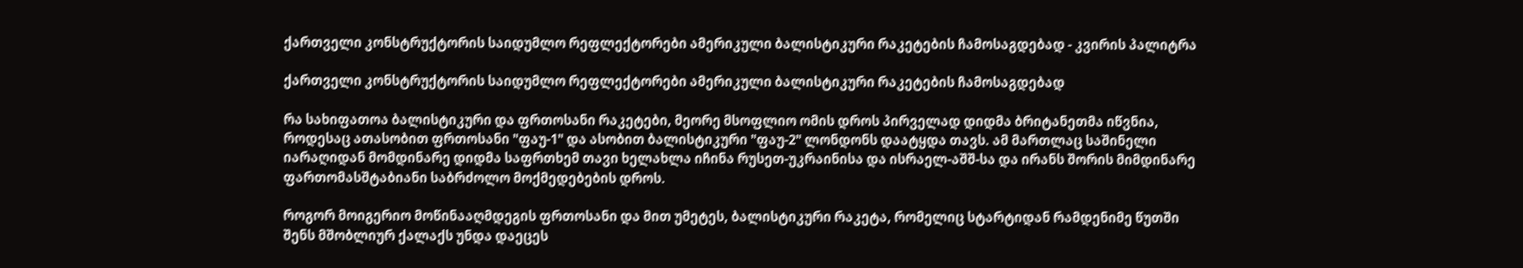ქართველი კონსტრუქტორის საიდუმლო რეფლექტორები ამერიკული ბალისტიკური რაკეტების ჩამოსაგდებად - კვირის პალიტრა

ქართველი კონსტრუქტორის საიდუმლო რეფლექტორები ამერიკული ბალისტიკური რაკეტების ჩამოსაგდებად

რა სახიფათოა ბალისტიკური და ფრთოსანი რაკეტები, მეორე მსოფლიო ომის დროს პირველად დიდმა ბრიტანეთმა იწვნია, როდესაც ათასობით ფრთოსანი "ფაუ-1" და ასობით ბალისტიკური "ფაუ-2" ლონდონს დაატყდა თავს. ამ მართლაც საშინელი იარაღიდან მომდინარე დიდმა საფრთხემ თავი ხელახლა იჩინა რუსეთ-უკრაინისა და ისრაელ-აშშ-სა და ირანს შორის მიმდინარე ფართომასშტაბიანი საბრძოლო მოქმედებების დროს.

როგორ მოიგერიო მოწინააღმდეგის ფრთოსანი და მით უმეტეს, ბალისტიკური რაკეტა, რომელიც სტარტიდან რამდენიმე წუთში შენს მშობლიურ ქალაქს უნდა დაეცეს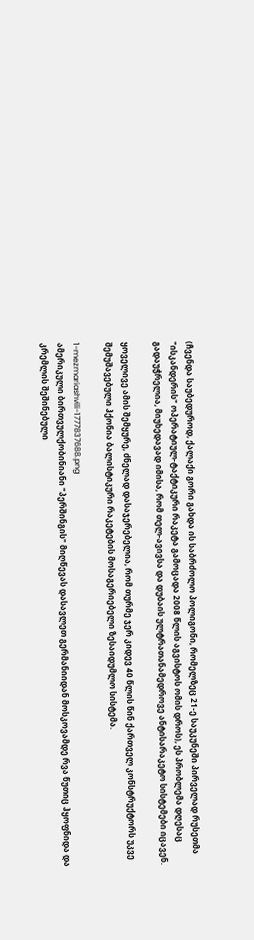(ჩვენდა საუბედუროდ, ქალაქი გორი გახდა ის საბრძოლო პოლიგონი, რომელზეც 21-ე საუკუნეში პირველად რუსეთმა "ისკანდერის" ოპერატიულ-ტაქტიკური რაკეტა გამოცადა 2008 წლის აგვისტოს ომის დროს), ეს პრობლემა დღესაც გადაუჭრელია, მიუხედავად იმისა, რომ თელ-ავივსა და დუბაის ულტრათანამედროვე ანტისარაკეტო სისტემები იცავენ.

ყოველივე ამის შემყურე, ძნელად დასაჯერებელია, რომ თურმე ჯერ კიდევ 40 წლის წინ ქართველ კონსტრუქტორს უკვე შემუშავებული ჰქონია ბალისტიკური რაკეტების მოსაგერიებელი ზესაიდუმლო სისტემა.

1-mezmariashvili-1777837688.png
ამერიკული ბირთვულქობინიანი "პერშინგის" მიღწევას დასავლეთ გერმანიიდან მოსკოვამდე რვა წუთიც ჰყოფნიდა და კრემლის შეშინებული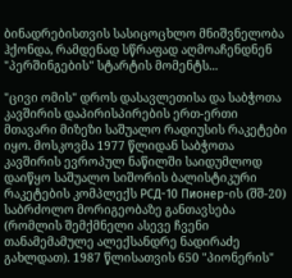ბინადრებისთვის სასიცოცხლო მნიშვნელობა ჰქონდა, რამდენად სწრაფად აღმოაჩენდნენ "პერშინგების" სტარტის მომენტს...

"ცივი ომის" დროს დასავლეთისა და საბჭოთა კავშირის დაპირისპირების ერთ-ერთი მთავარი მიზეზი საშუალო რადიუსის რაკეტები იყო. მოსკოვმა 1977 წლიდან საბჭოთა კავშირის ევროპულ ნაწილში საიდუმლოდ დაიწყო საშუალო სიშორის ბალისტიკური რაკეტების კომპლექს РСД-10 Пионер-ის (შშ-20) საბრძოლო მორიგეობაზე განთავსება (რომლის შემქმნელი ასევე ჩვენი თანამემამულე ალექსანდრე ნადირაძე გახლდათ). 1987 წლისათვის 650 "პიონერის"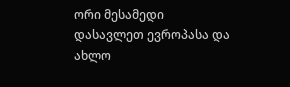ორი მესამედი დასავლეთ ევროპასა და ახლო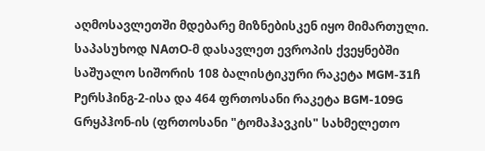აღმოსავლეთში მდებარე მიზნებისკენ იყო მიმართული. საპასუხოდ NAთO-მ დასავლეთ ევროპის ქვეყნებში საშუალო სიშორის 108 ბალისტიკური რაკეტა MGM-31ჩ Pერსჰინგ-2-ისა და 464 ფრთოსანი რაკეტა BGM-109G Gრყპჰონ-ის (ფრთოსანი "ტომაჰავკის" სახმელეთო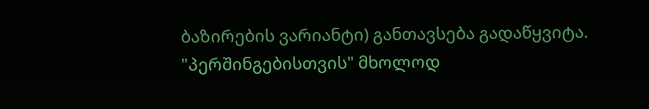ბაზირების ვარიანტი) განთავსება გადაწყვიტა. "პერშინგებისთვის" მხოლოდ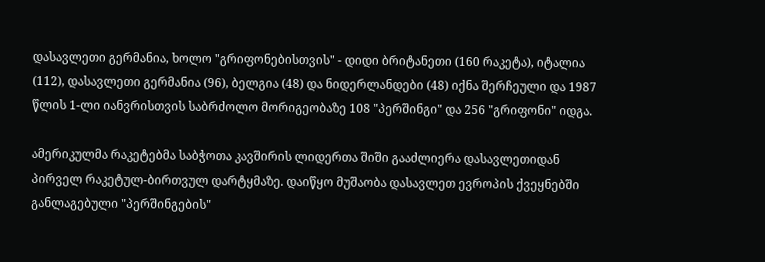დასავლეთი გერმანია, ხოლო "გრიფონებისთვის" - დიდი ბრიტანეთი (160 რაკეტა), იტალია (112), დასავლეთი გერმანია (96), ბელგია (48) და ნიდერლანდები (48) იქნა შერჩეული და 1987 წლის 1-ლი იანვრისთვის საბრძოლო მორიგეობაზე 108 "პერშინგი" და 256 "გრიფონი" იდგა.

ამერიკულმა რაკეტებმა საბჭოთა კავშირის ლიდერთა შიში გააძლიერა დასავლეთიდან პირველ რაკეტულ-ბირთვულ დარტყმაზე. დაიწყო მუშაობა დასავლეთ ევროპის ქვეყნებში განლაგებული "პერშინგების"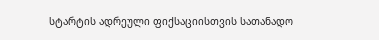სტარტის ადრეული ფიქსაციისთვის სათანადო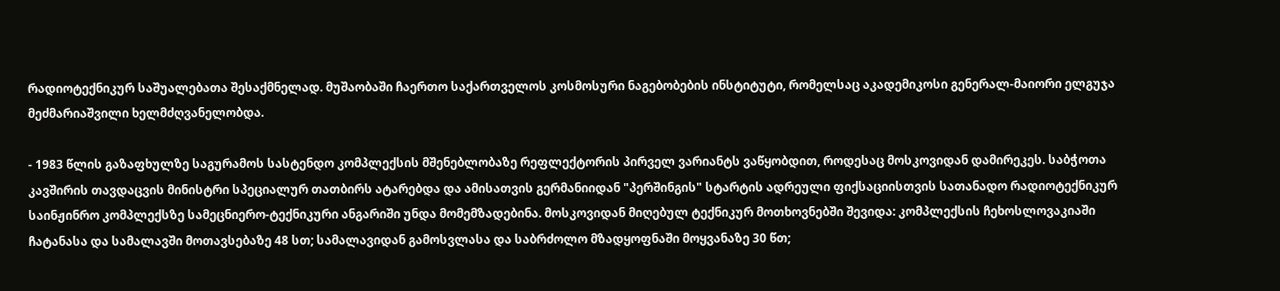რადიოტექნიკურ საშუალებათა შესაქმნელად. მუშაობაში ჩაერთო საქართველოს კოსმოსური ნაგებობების ინსტიტუტი, რომელსაც აკადემიკოსი გენერალ-მაიორი ელგუჯა მეძმარიაშვილი ხელმძღვანელობდა.

- 1983 წლის გაზაფხულზე საგურამოს სასტენდო კომპლექსის მშენებლობაზე რეფლექტორის პირველ ვარიანტს ვაწყობდით, როდესაც მოსკოვიდან დამირეკეს. საბჭოთა კავშირის თავდაცვის მინისტრი სპეციალურ თათბირს ატარებდა და ამისათვის გერმანიიდან "პერშინგის" სტარტის ადრეული ფიქსაციისთვის სათანადო რადიოტექნიკურ საინჟინრო კომპლექსზე სამეცნიერო-ტექნიკური ანგარიში უნდა მომემზადებინა. მოსკოვიდან მიღებულ ტექნიკურ მოთხოვნებში შევიდა: კომპლექსის ჩეხოსლოვაკიაში ჩატანასა და სამალავში მოთავსებაზე 48 სთ; სამალავიდან გამოსვლასა და საბრძოლო მზადყოფნაში მოყვანაზე 30 წთ;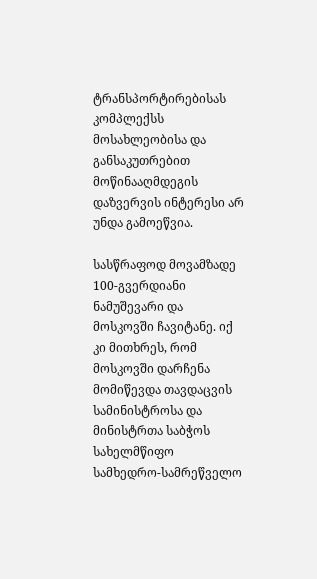ტრანსპორტირებისას კომპლექსს მოსახლეობისა და განსაკუთრებით მოწინააღმდეგის დაზვერვის ინტერესი არ უნდა გამოეწვია.

სასწრაფოდ მოვამზადე 100-გვერდიანი ნამუშევარი და მოსკოვში ჩავიტანე. იქ კი მითხრეს, რომ მოსკოვში დარჩენა მომიწევდა თავდაცვის სამინისტროსა და მინისტრთა საბჭოს სახელმწიფო სამხედრო-სამრეწველო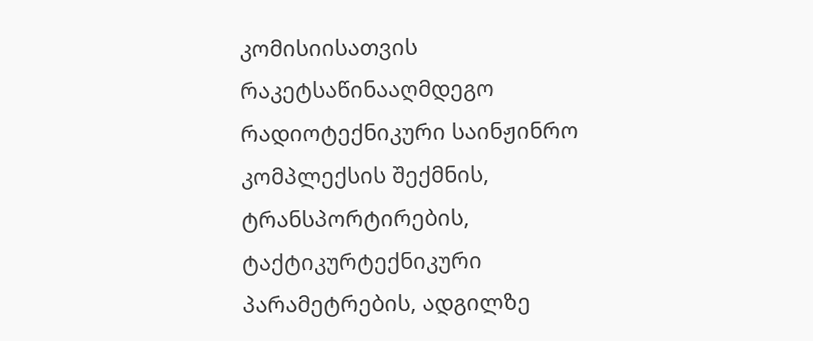კომისიისათვის რაკეტსაწინააღმდეგო რადიოტექნიკური საინჟინრო კომპლექსის შექმნის, ტრანსპორტირების, ტაქტიკურტექნიკური პარამეტრების, ადგილზე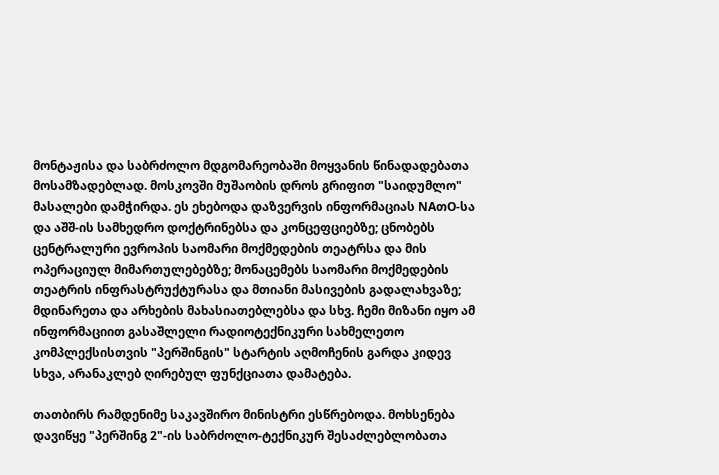მონტაჟისა და საბრძოლო მდგომარეობაში მოყვანის წინადადებათა მოსამზადებლად. მოსკოვში მუშაობის დროს გრიფით "საიდუმლო" მასალები დამჭირდა. ეს ეხებოდა დაზვერვის ინფორმაციას NAთO-სა და აშშ-ის სამხედრო დოქტრინებსა და კონცეფციებზე; ცნობებს ცენტრალური ევროპის საომარი მოქმედების თეატრსა და მის ოპერაციულ მიმართულებებზე; მონაცემებს საომარი მოქმედების თეატრის ინფრასტრუქტურასა და მთიანი მასივების გადალახვაზე; მდინარეთა და არხების მახასიათებლებსა და სხვ. ჩემი მიზანი იყო ამ ინფორმაციით გასაშლელი რადიოტექნიკური სახმელეთო კომპლექსისთვის "პერშინგის" სტარტის აღმოჩენის გარდა კიდევ სხვა, არანაკლებ ღირებულ ფუნქციათა დამატება.

თათბირს რამდენიმე საკავშირო მინისტრი ესწრებოდა. მოხსენება დავიწყე "პერშინგ 2"-ის საბრძოლო-ტექნიკურ შესაძლებლობათა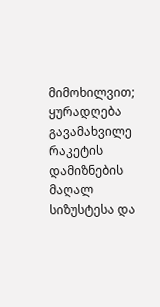მიმოხილვით; ყურადღება გავამახვილე რაკეტის დამიზნების მაღალ სიზუსტესა და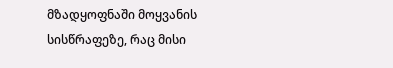მზადყოფნაში მოყვანის სისწრაფეზე, რაც მისი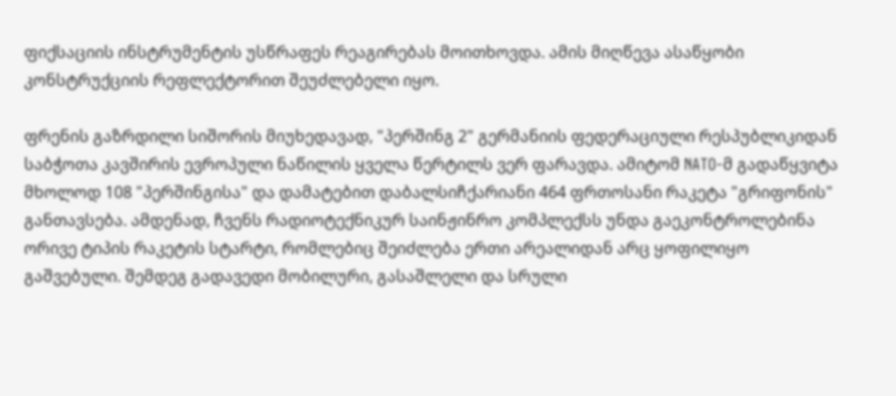ფიქსაციის ინსტრუმენტის უსწრაფეს რეაგირებას მოითხოვდა. ამის მიღწევა ასაწყობი კონსტრუქციის რეფლექტორით შეუძლებელი იყო.

ფრენის გაზრდილი სიშორის მიუხედავად, "პერშინგ 2" გერმანიის ფედერაციული რესპუბლიკიდან საბჭოთა კავშირის ევროპული ნაწილის ყველა წერტილს ვერ ფარავდა. ამიტომ NATO-მ გადაწყვიტა მხოლოდ 108 "პერშინგისა" და დამატებით დაბალსიჩქარიანი 464 ფრთოსანი რაკეტა "გრიფონის" განთავსება. ამდენად, ჩვენს რადიოტექნიკურ საინჟინრო კომპლექსს უნდა გაეკონტროლებინა ორივე ტიპის რაკეტის სტარტი, რომლებიც შეიძლება ერთი არეალიდან არც ყოფილიყო გაშვებული. შემდეგ გადავედი მობილური, გასაშლელი და სრული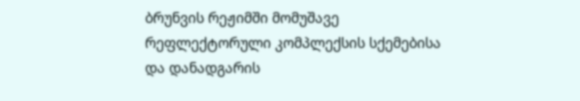ბრუნვის რეჟიმში მომუშავე რეფლექტორული კომპლექსის სქემებისა და დანადგარის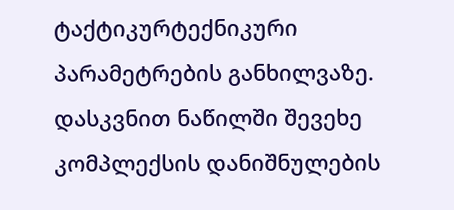ტაქტიკურტექნიკური პარამეტრების განხილვაზე. დასკვნით ნაწილში შევეხე კომპლექსის დანიშნულების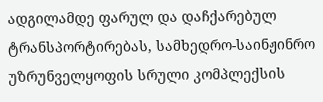ადგილამდე ფარულ და დაჩქარებულ ტრანსპორტირებას, სამხედრო-საინჟინრო უზრუნველყოფის სრული კომპლექსის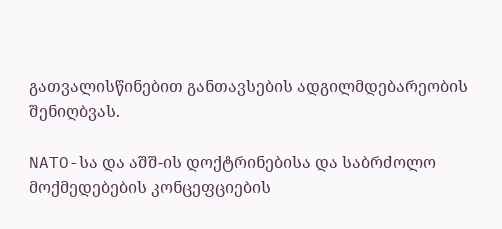გათვალისწინებით განთავსების ადგილმდებარეობის შენიღბვას.

NATO-სა და აშშ-ის დოქტრინებისა და საბრძოლო მოქმედებების კონცეფციების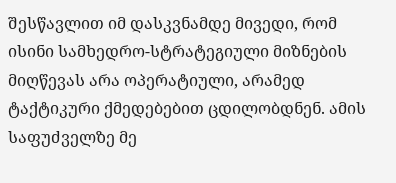შესწავლით იმ დასკვნამდე მივედი, რომ ისინი სამხედრო-სტრატეგიული მიზნების მიღწევას არა ოპერატიული, არამედ ტაქტიკური ქმედებებით ცდილობდნენ. ამის საფუძველზე მე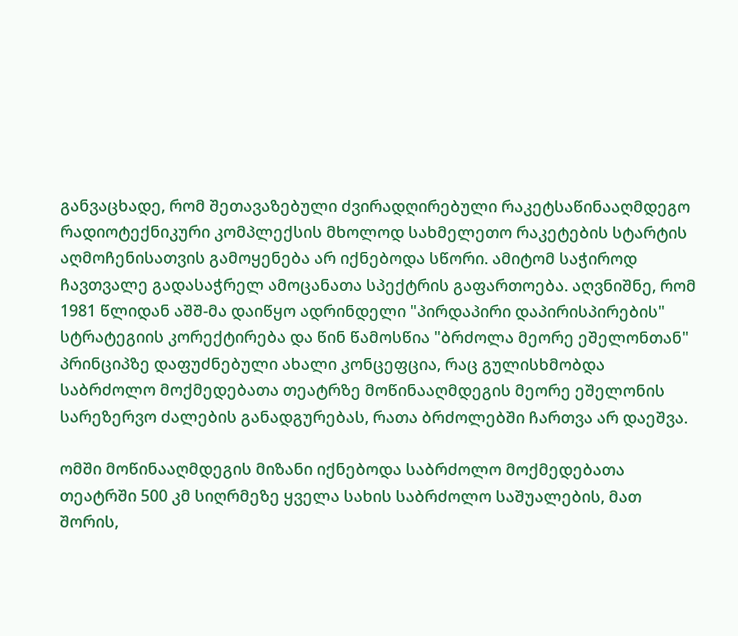განვაცხადე, რომ შეთავაზებული ძვირადღირებული რაკეტსაწინააღმდეგო რადიოტექნიკური კომპლექსის მხოლოდ სახმელეთო რაკეტების სტარტის აღმოჩენისათვის გამოყენება არ იქნებოდა სწორი. ამიტომ საჭიროდ ჩავთვალე გადასაჭრელ ამოცანათა სპექტრის გაფართოება. აღვნიშნე, რომ 1981 წლიდან აშშ-მა დაიწყო ადრინდელი "პირდაპირი დაპირისპირების" სტრატეგიის კორექტირება და წინ წამოსწია "ბრძოლა მეორე ეშელონთან" პრინციპზე დაფუძნებული ახალი კონცეფცია, რაც გულისხმობდა საბრძოლო მოქმედებათა თეატრზე მოწინააღმდეგის მეორე ეშელონის სარეზერვო ძალების განადგურებას, რათა ბრძოლებში ჩართვა არ დაეშვა.

ომში მოწინააღმდეგის მიზანი იქნებოდა საბრძოლო მოქმედებათა თეატრში 500 კმ სიღრმეზე ყველა სახის საბრძოლო საშუალების, მათ შორის,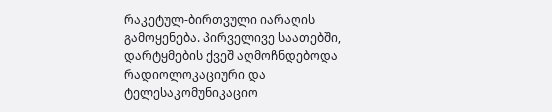რაკეტულ-ბირთვული იარაღის გამოყენება. პირველივე საათებში, დარტყმების ქვეშ აღმოჩნდებოდა რადიოლოკაციური და ტელესაკომუნიკაციო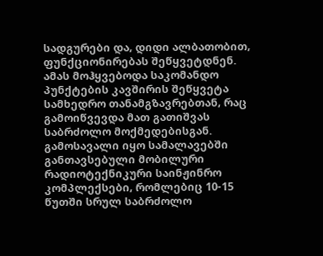სადგურები და, დიდი ალბათობით, ფუნქციონირებას შეწყვეტდნენ. ამას მოჰყვებოდა საკომანდო პუნქტების კავშირის შეწყვეტა სამხედრო თანამგზავრებთან, რაც გამოიწვევდა მათ გათიშვას საბრძოლო მოქმედებისგან. გამოსავალი იყო სამალავებში განთავსებული მობილური რადიოტექნიკური საინჟინრო კომპლექსები, რომლებიც 10-15 წუთში სრულ საბრძოლო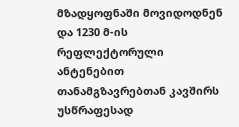მზადყოფნაში მოვიდოდნენ და 1230 მ-ის რეფლექტორული ანტენებით თანამგზავრებთან კავშირს უსწრაფესად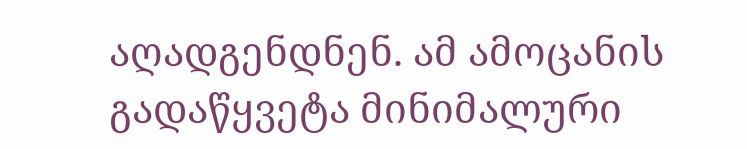აღადგენდნენ. ამ ამოცანის გადაწყვეტა მინიმალური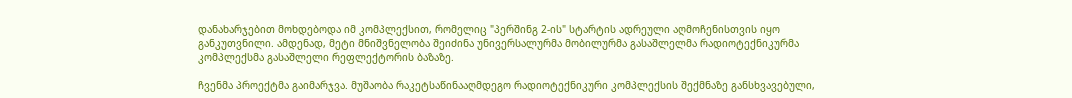დანახარჯებით მოხდებოდა იმ კომპლექსით, რომელიც "პერშინგ 2-ის" სტარტის ადრეული აღმოჩენისთვის იყო განკუთვნილი. ამდენად, მეტი მნიშვნელობა შეიძინა უნივერსალურმა მობილურმა გასაშლელმა რადიოტექნიკურმა კომპლექსმა გასაშლელი რეფლექტორის ბაზაზე.

ჩვენმა პროექტმა გაიმარჯვა. მუშაობა რაკეტსაწინააღმდეგო რადიოტექნიკური კომპლექსის შექმნაზე განსხვავებული,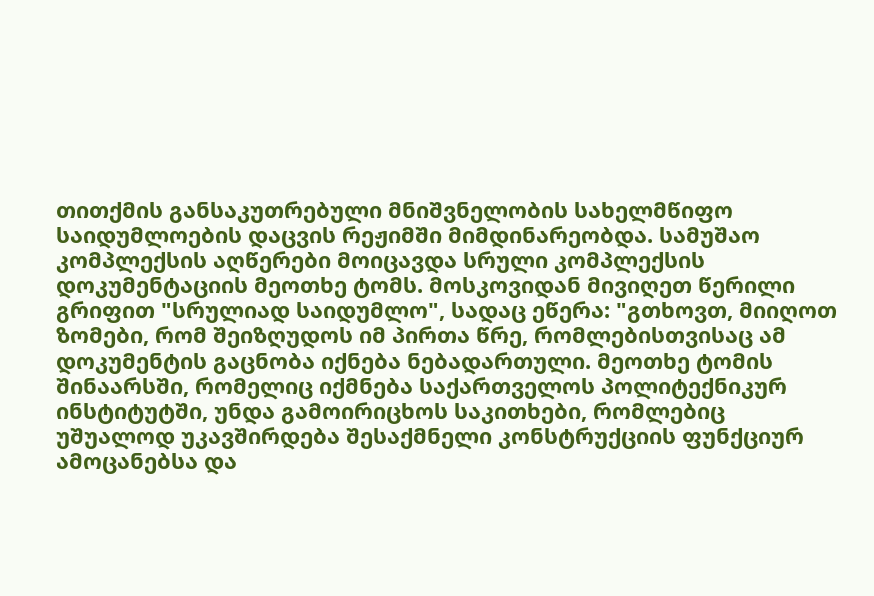თითქმის განსაკუთრებული მნიშვნელობის სახელმწიფო საიდუმლოების დაცვის რეჟიმში მიმდინარეობდა. სამუშაო კომპლექსის აღწერები მოიცავდა სრული კომპლექსის დოკუმენტაციის მეოთხე ტომს. მოსკოვიდან მივიღეთ წერილი გრიფით "სრულიად საიდუმლო", სადაც ეწერა: "გთხოვთ, მიიღოთ ზომები, რომ შეიზღუდოს იმ პირთა წრე, რომლებისთვისაც ამ დოკუმენტის გაცნობა იქნება ნებადართული. მეოთხე ტომის შინაარსში, რომელიც იქმნება საქართველოს პოლიტექნიკურ ინსტიტუტში, უნდა გამოირიცხოს საკითხები, რომლებიც უშუალოდ უკავშირდება შესაქმნელი კონსტრუქციის ფუნქციურ ამოცანებსა და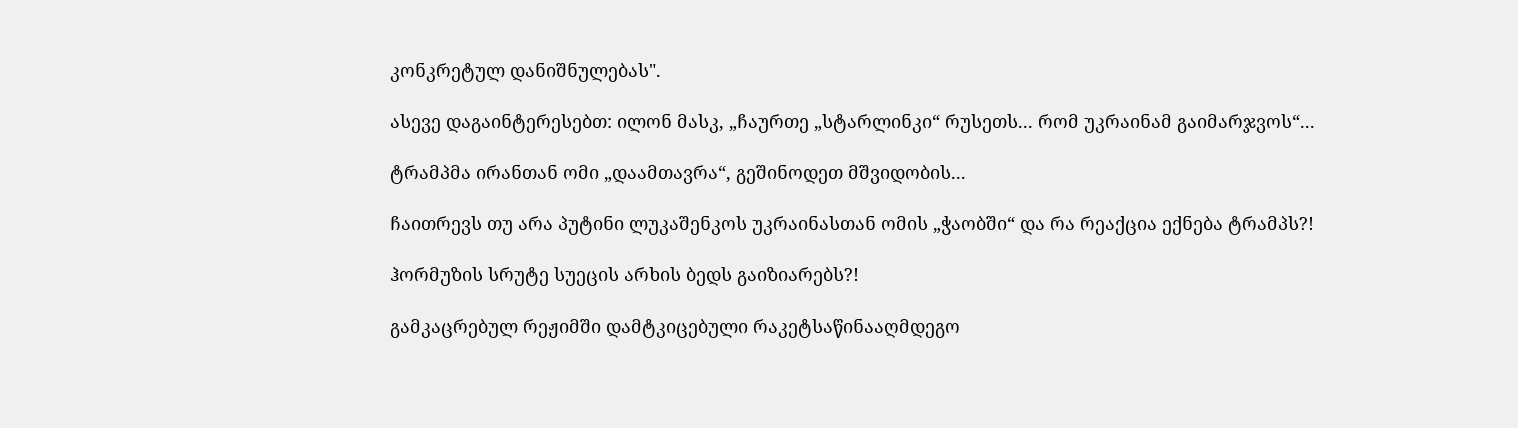კონკრეტულ დანიშნულებას".

ასევე დაგაინტერესებთ: ილონ მასკ, „ჩაურთე „სტარლინკი“ რუსეთს... რომ უკრაინამ გაიმარჯვოს“...

ტრამპმა ირანთან ომი „დაამთავრა“, გეშინოდეთ მშვიდობის...

ჩაითრევს თუ არა პუტინი ლუკაშენკოს უკრაინასთან ომის „ჭაობში“ და რა რეაქცია ექნება ტრამპს?!

ჰორმუზის სრუტე სუეცის არხის ბედს გაიზიარებს?!

გამკაცრებულ რეჟიმში დამტკიცებული რაკეტსაწინააღმდეგო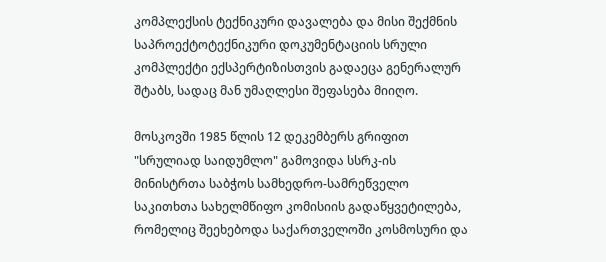კომპლექსის ტექნიკური დავალება და მისი შექმნის საპროექტოტექნიკური დოკუმენტაციის სრული კომპლექტი ექსპერტიზისთვის გადაეცა გენერალურ შტაბს, სადაც მან უმაღლესი შეფასება მიიღო.

მოსკოვში 1985 წლის 12 დეკემბერს გრიფით "სრულიად საიდუმლო" გამოვიდა სსრკ-ის მინისტრთა საბჭოს სამხედრო-სამრეწველო საკითხთა სახელმწიფო კომისიის გადაწყვეტილება, რომელიც შეეხებოდა საქართველოში კოსმოსური და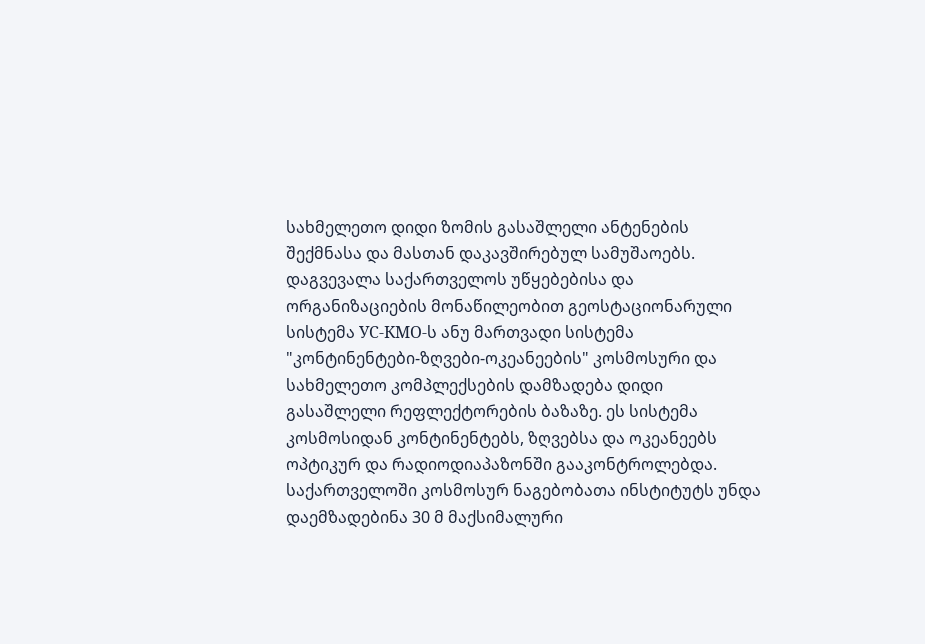სახმელეთო დიდი ზომის გასაშლელი ანტენების შექმნასა და მასთან დაკავშირებულ სამუშაოებს. დაგვევალა საქართველოს უწყებებისა და ორგანიზაციების მონაწილეობით გეოსტაციონარული სისტემა УС-КМО-ს ანუ მართვადი სისტემა "კონტინენტები-ზღვები-ოკეანეების" კოსმოსური და სახმელეთო კომპლექსების დამზადება დიდი გასაშლელი რეფლექტორების ბაზაზე. ეს სისტემა კოსმოსიდან კონტინენტებს, ზღვებსა და ოკეანეებს ოპტიკურ და რადიოდიაპაზონში გააკონტროლებდა. საქართველოში კოსმოსურ ნაგებობათა ინსტიტუტს უნდა დაემზადებინა 30 მ მაქსიმალური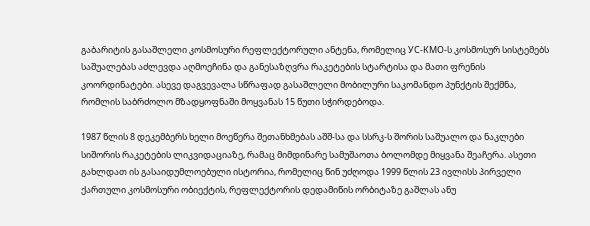გაბარიტის გასაშლელი კოსმოსური რეფლექტორული ანტენა, რომელიც УС-КМО-ს კოსმოსურ სისტემებს საშუალებას აძლევდა აღმოეჩინა და განესაზღვრა რაკეტების სტარტისა და მათი ფრენის კოორდინატები. ასევე დაგვევალა სწრაფად გასაშლელი მობილური საკომანდო პუნქტის შექმნა, რომლის საბრძოლო მზადყოფნაში მოყვანას 15 წუთი სჭირდებოდა.

1987 წლის 8 დეკემბერს ხელი მოეწერა შეთანხმებას აშშ-სა და სსრკ-ს შორის საშუალო და ნაკლები სიშორის რაკეტების ლიკვიდაციაზე, რამაც მიმდინარე სამუშაოთა ბოლომდე მიყვანა შეაჩერა. ასეთი გახლდათ ის გასაიდუმლოებული ისტორია, რომელიც წინ უძღოდა 1999 წლის 23 ივლისს პირველი ქართული კოსმოსური ობიექტის, რეფლექტორის დედამიწის ორბიტაზე გაშლას ანუ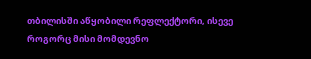თბილისში აწყობილი რეფლექტორი, ისევე როგორც მისი მომდევნო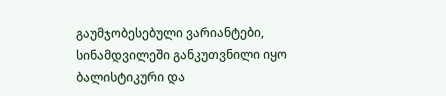გაუმჯობესებული ვარიანტები, სინამდვილეში განკუთვნილი იყო ბალისტიკური და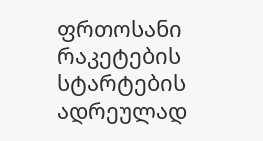ფრთოსანი რაკეტების სტარტების ადრეულად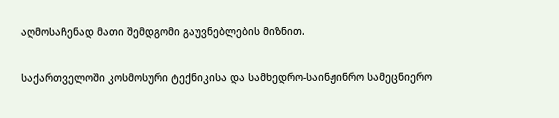აღმოსაჩენად მათი შემდგომი გაუვნებლების მიზნით.

საქართველოში კოსმოსური ტექნიკისა და სამხედრო-საინჟინრო სამეცნიერო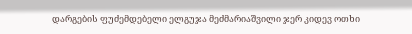დარგების ფუძემდებელი ელგუჯა მეძმარიაშვილი ჯერ კიდევ ოთხი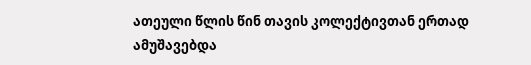ათეული წლის წინ თავის კოლექტივთან ერთად ამუშავებდა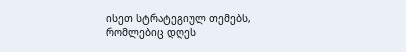ისეთ სტრატეგიულ თემებს, რომლებიც დღეს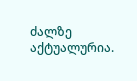ძალზე აქტუალურია.